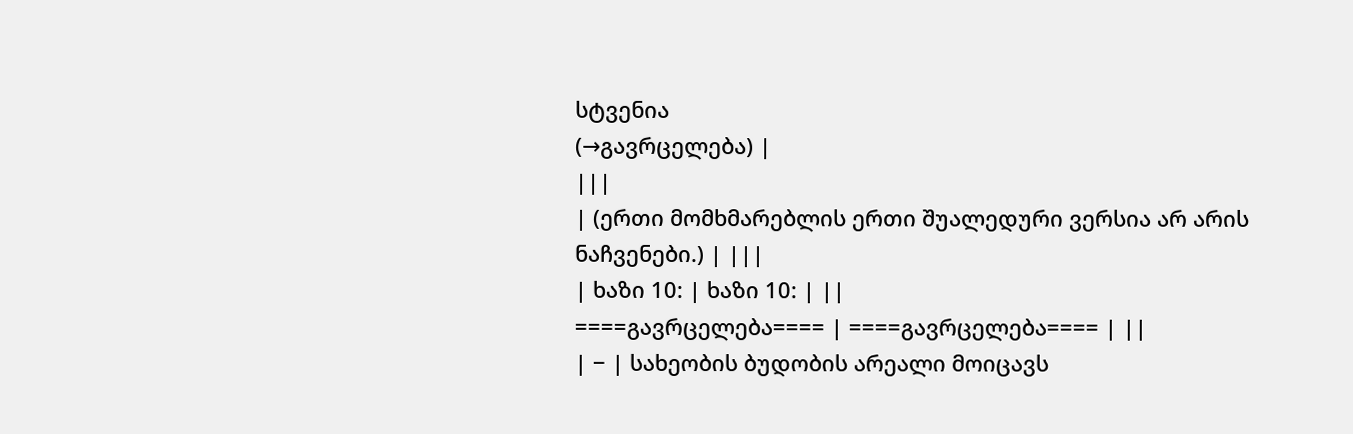სტვენია
(→გავრცელება) |
|||
| (ერთი მომხმარებლის ერთი შუალედური ვერსია არ არის ნაჩვენები.) | |||
| ხაზი 10: | ხაზი 10: | ||
====გავრცელება==== | ====გავრცელება==== | ||
| − | სახეობის ბუდობის არეალი მოიცავს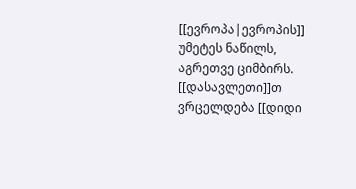[[ევროპა|ევროპის]] უმეტეს ნაწილს, აგრეთვე ციმბირს. [[დასავლეთი]]თ ვრცელდება [[დიდი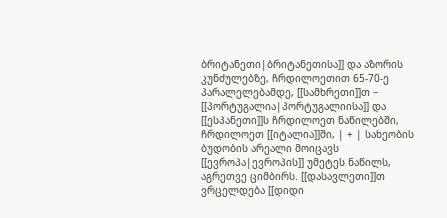ბრიტანეთი|ბრიტანეთისა]] და აზორის კუნძულებზე, ჩრდილოეთით 65-70-ე პარალელებამდე, [[სამხრეთი]]თ − [[პორტუგალია|პორტუგალიისა]] და [[ესპანეთი]]ს ჩრდილოეთ ნაწილებში, ჩრდილოეთ [[იტალია]]ში, | + | სახეობის ბუდობის არეალი მოიცავს [[ევროპა|ევროპის]] უმეტეს ნაწილს, აგრეთვე ციმბირს. [[დასავლეთი]]თ ვრცელდება [[დიდი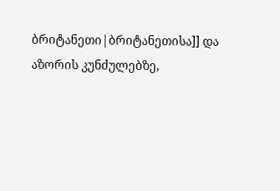ბრიტანეთი|ბრიტანეთისა]] და აზორის კუნძულებზე,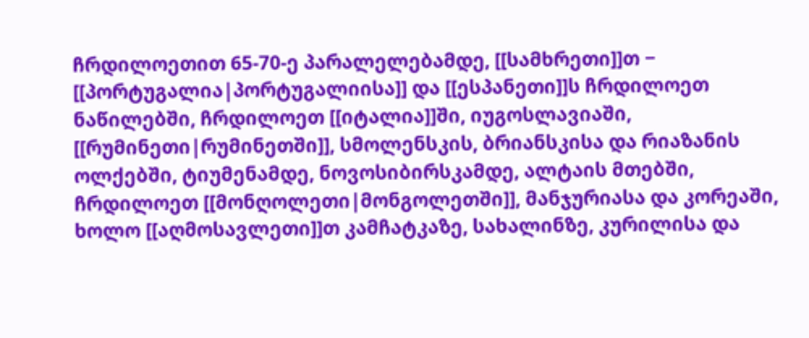ჩრდილოეთით 65-70-ე პარალელებამდე, [[სამხრეთი]]თ − [[პორტუგალია|პორტუგალიისა]] და [[ესპანეთი]]ს ჩრდილოეთ ნაწილებში, ჩრდილოეთ [[იტალია]]ში, იუგოსლავიაში, [[რუმინეთი|რუმინეთში]], სმოლენსკის, ბრიანსკისა და რიაზანის ოლქებში, ტიუმენამდე, ნოვოსიბირსკამდე, ალტაის მთებში, ჩრდილოეთ [[მონღოლეთი|მონგოლეთში]], მანჯურიასა და კორეაში, ხოლო [[აღმოსავლეთი]]თ კამჩატკაზე, სახალინზე, კურილისა და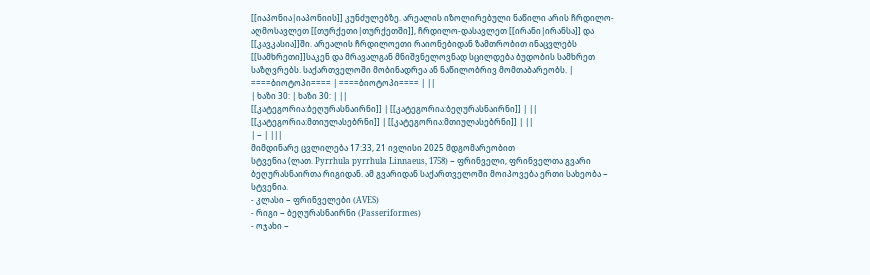[[იაპონია|იაპონიის]] კუნძულებზე. არეალის იზოლირებული ნაწილი არის ჩრდილო-აღმოსავლეთ [[თურქეთი|თურქეთში]], ჩრდილო-დასავლეთ [[ირანი|ირანსა]] და [[კავკასია]]ში. არეალის ჩრდილოეთი რაიონებიდან ზამთრობით ინაცვლებს [[სამხრეთი]]საკენ და მრავალგან მნიშვნელოვნად სცილდება ბუდობის სამხრეთ საზღვრებს. საქართველოში მობინადრეა ან ნაწილობრივ მომთაბარეობს. |
====ბიოტოპი==== | ====ბიოტოპი==== | ||
| ხაზი 30: | ხაზი 30: | ||
[[კატეგორია:ბეღურასნაირნი]] | [[კატეგორია:ბეღურასნაირნი]] | ||
[[კატეგორია:მთიულასებრნი]] | [[კატეგორია:მთიულასებრნი]] | ||
| − | |||
მიმდინარე ცვლილება 17:33, 21 ივლისი 2025 მდგომარეობით
სტვენია (ლათ. Pyrrhula pyrrhula Linnaeus, 1758) − ფრინველი, ფრინველთა გვარი ბეღურასნაირთა რიგიდან. ამ გვარიდან საქართველოში მოიპოვება ერთი სახეობა − სტვენია.
- კლასი − ფრინველები (AVES)
- რიგი − ბეღურასნაირნი (Passeriformes)
- ოჯახი −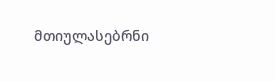მთიულასებრნი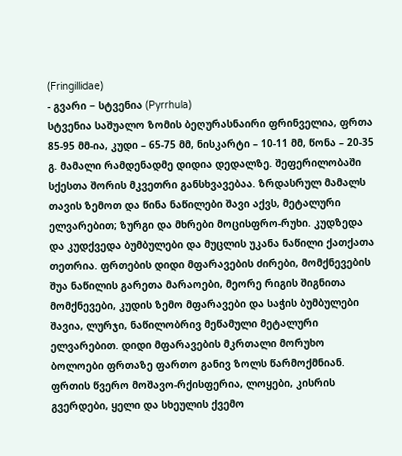(Fringillidae)
- გვარი − სტვენია (Pyrrhula)
სტვენია საშუალო ზომის ბეღურასნაირი ფრინველია, ფრთა 85-95 მმ-ია, კუდი – 65-75 მმ, ნისკარტი – 10-11 მმ, წონა – 20-35 გ. მამალი რამდენადმე დიდია დედალზე. შეფერილობაში სქესთა შორის მკვეთრი განსხვავებაა. ზრდასრულ მამალს თავის ზემოთ და წინა ნაწილები შავი აქვს, მეტალური ელვარებით; ზურგი და მხრები მოცისფრო-რუხი. კუდზედა და კუდქვედა ბუმბულები და მუცლის უკანა ნაწილი ქათქათა თეთრია. ფრთების დიდი მფარავების ძირები, მომქნევების შუა ნაწილის გარეთა მარაოები, მეორე რიგის შიგნითა მომქნევები, კუდის ზემო მფარავები და საჭის ბუმბულები შავია, ლურჯი, ნაწილობრივ მეწამული მეტალური ელვარებით. დიდი მფარავების მკრთალი მორუხო ბოლოები ფრთაზე ფართო განივ ზოლს წარმოქმნიან. ფრთის წვერო მოშავო-რქისფერია, ლოყები, კისრის გვერდები, ყელი და სხეულის ქვემო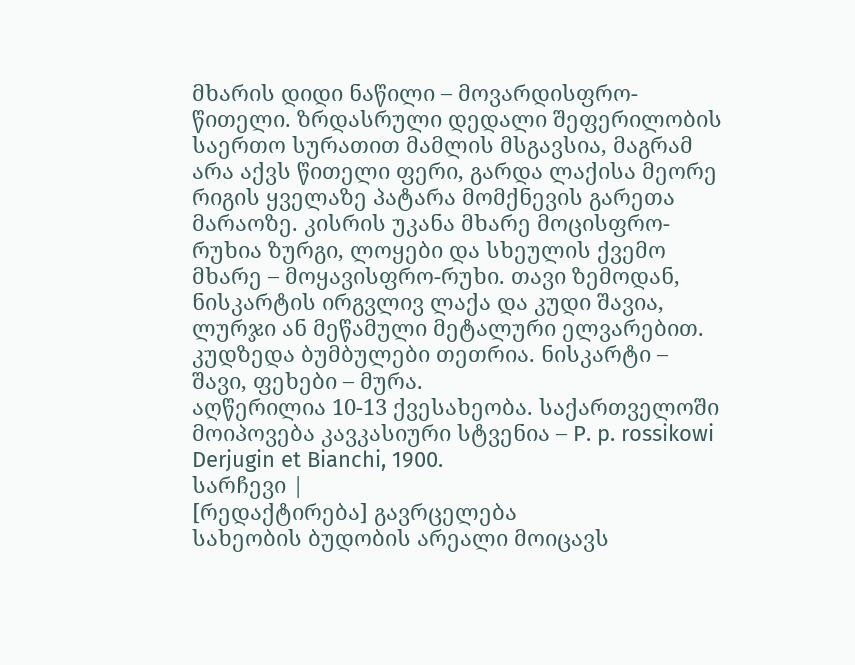მხარის დიდი ნაწილი – მოვარდისფრო-წითელი. ზრდასრული დედალი შეფერილობის საერთო სურათით მამლის მსგავსია, მაგრამ არა აქვს წითელი ფერი, გარდა ლაქისა მეორე რიგის ყველაზე პატარა მომქნევის გარეთა მარაოზე. კისრის უკანა მხარე მოცისფრო-რუხია ზურგი, ლოყები და სხეულის ქვემო მხარე – მოყავისფრო-რუხი. თავი ზემოდან, ნისკარტის ირგვლივ ლაქა და კუდი შავია, ლურჯი ან მეწამული მეტალური ელვარებით. კუდზედა ბუმბულები თეთრია. ნისკარტი – შავი, ფეხები – მურა.
აღწერილია 10-13 ქვესახეობა. საქართველოში მოიპოვება კავკასიური სტვენია – P. p. rossikowi Derjugin et Bianchi, 1900.
სარჩევი |
[რედაქტირება] გავრცელება
სახეობის ბუდობის არეალი მოიცავს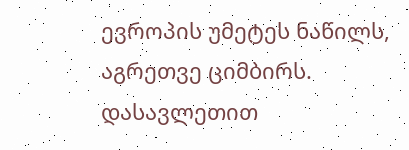ევროპის უმეტეს ნაწილს, აგრეთვე ციმბირს. დასავლეთით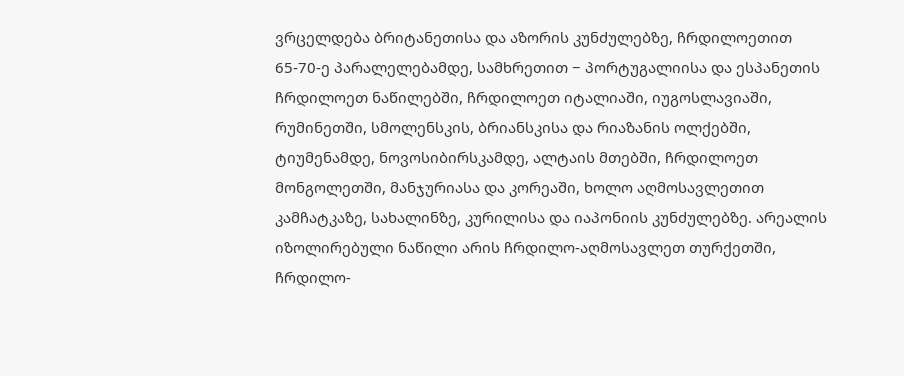ვრცელდება ბრიტანეთისა და აზორის კუნძულებზე, ჩრდილოეთით 65-70-ე პარალელებამდე, სამხრეთით − პორტუგალიისა და ესპანეთის ჩრდილოეთ ნაწილებში, ჩრდილოეთ იტალიაში, იუგოსლავიაში, რუმინეთში, სმოლენსკის, ბრიანსკისა და რიაზანის ოლქებში, ტიუმენამდე, ნოვოსიბირსკამდე, ალტაის მთებში, ჩრდილოეთ მონგოლეთში, მანჯურიასა და კორეაში, ხოლო აღმოსავლეთით კამჩატკაზე, სახალინზე, კურილისა და იაპონიის კუნძულებზე. არეალის იზოლირებული ნაწილი არის ჩრდილო-აღმოსავლეთ თურქეთში, ჩრდილო-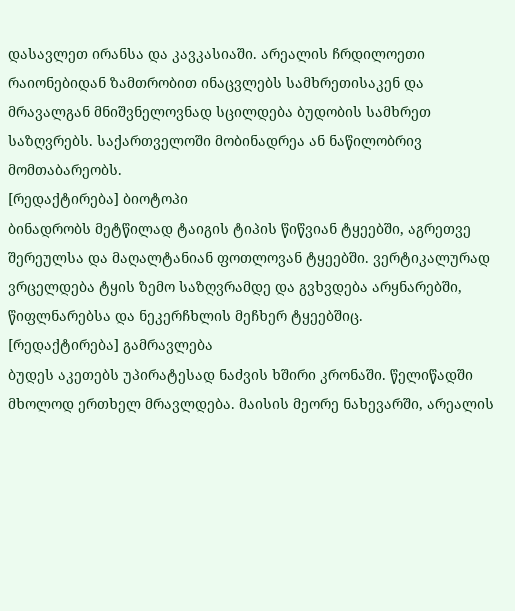დასავლეთ ირანსა და კავკასიაში. არეალის ჩრდილოეთი რაიონებიდან ზამთრობით ინაცვლებს სამხრეთისაკენ და მრავალგან მნიშვნელოვნად სცილდება ბუდობის სამხრეთ საზღვრებს. საქართველოში მობინადრეა ან ნაწილობრივ მომთაბარეობს.
[რედაქტირება] ბიოტოპი
ბინადრობს მეტწილად ტაიგის ტიპის წიწვიან ტყეებში, აგრეთვე შერეულსა და მაღალტანიან ფოთლოვან ტყეებში. ვერტიკალურად ვრცელდება ტყის ზემო საზღვრამდე და გვხვდება არყნარებში, წიფლნარებსა და ნეკერჩხლის მეჩხერ ტყეებშიც.
[რედაქტირება] გამრავლება
ბუდეს აკეთებს უპირატესად ნაძვის ხშირი კრონაში. წელიწადში მხოლოდ ერთხელ მრავლდება. მაისის მეორე ნახევარში, არეალის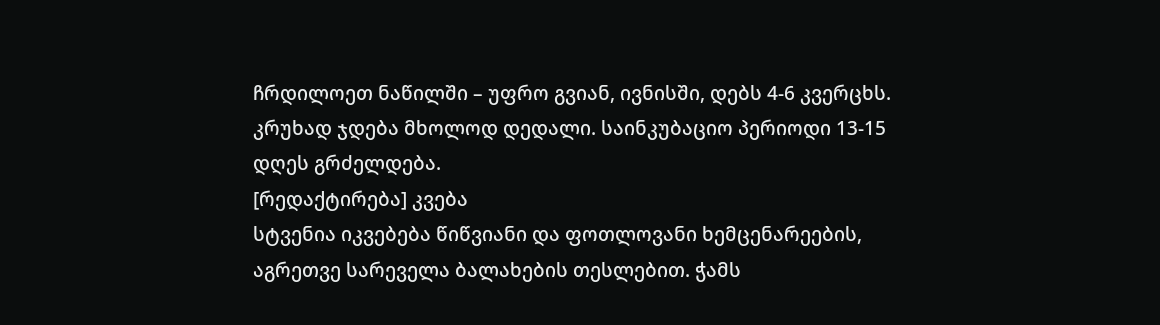ჩრდილოეთ ნაწილში – უფრო გვიან, ივნისში, დებს 4-6 კვერცხს. კრუხად ჯდება მხოლოდ დედალი. საინკუბაციო პერიოდი 13-15 დღეს გრძელდება.
[რედაქტირება] კვება
სტვენია იკვებება წიწვიანი და ფოთლოვანი ხემცენარეების, აგრეთვე სარეველა ბალახების თესლებით. ჭამს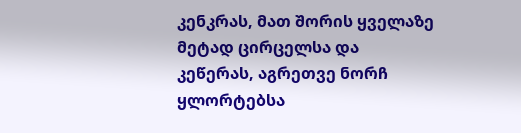კენკრას, მათ შორის ყველაზე მეტად ცირცელსა და კეწერას, აგრეთვე ნორჩ ყლორტებსა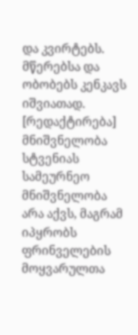და კვირტებს. მწერებსა და ობობებს კენკავს იშვიათად.
[რედაქტირება] მნიშვნელობა
სტვენიას სამეურნეო მნიშვნელობა არა აქვს, მაგრამ იპყრობს ფრინველების მოყვარულთა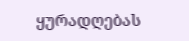ყურადღებას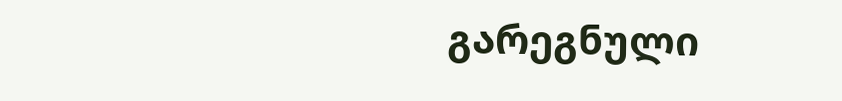გარეგნული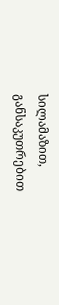სილამაზით, განსაკუთრებით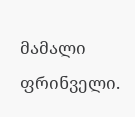მამალი ფრინველი.